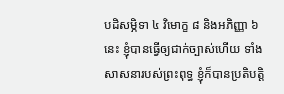បដិសម្ភិទា ៤ វិមោក្ខ ៨ និងអភិញ្ញា ៦ នេះ ខ្ញុំបានធ្វើឲ្យជាក់ច្បាស់ហើយ ទាំងសាសនារបស់ព្រះពុទ្ធ ខ្ញុំក៏បានប្រតិបតិ្ត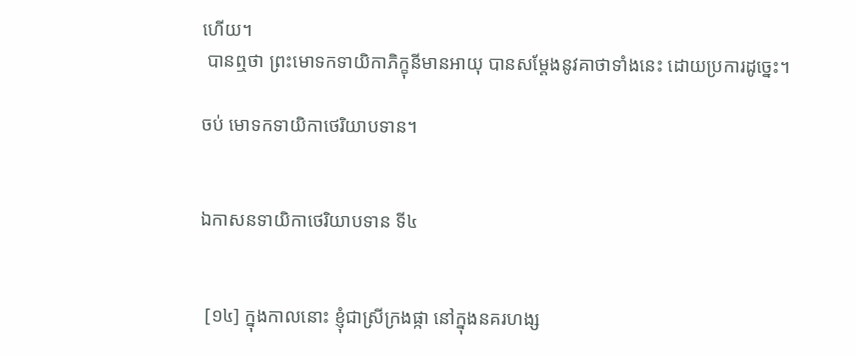ហើយ។
 បានឮថា ព្រះមោទកទាយិកាភិក្ខុនីមានអាយុ បានសម្តែងនូវគាថាទាំងនេះ ដោយប្រការដូច្នេះ។

ចប់ មោទកទាយិកាថេរិយាបទាន។


ឯកាសនទាយិកាថេរិយាបទាន ទី៤


 [១៤] ក្នុងកាលនោះ ខ្ញុំជាស្រីក្រងផ្កា នៅក្នុងនគរហង្ស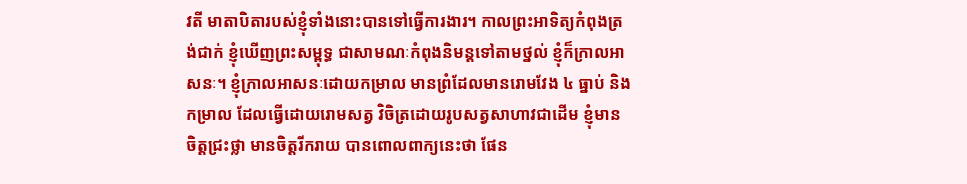វតី មាតាបិតារបស់ខ្ញុំទាំងនោះបានទៅធ្វើការងារ។ កាលព្រះអាទិត្យកំពុងត្រង់ជាក់ ខ្ញុំឃើញព្រះសម្ពុទ្ធ ជាសាមណៈកំពុងនិមន្តទៅតាមថ្នល់ ខ្ញុំក៏ក្រាលអាសនៈ។ ខ្ញុំក្រាលអាសនៈដោយកម្រាល មានព្រំដែលមានរោមវែង ៤ ធ្នាប់ និងកម្រាល ដែលធ្វើដោយរោមសត្វ វិចិត្រដោយរូបសត្វសាហាវជាដើម ខ្ញុំមានចិត្តជ្រះថ្លា មានចិត្តរីករាយ បានពោលពាក្យនេះថា ផែន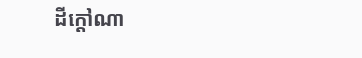ដីក្តៅណា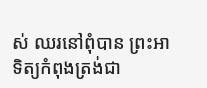ស់ ឈរនៅពុំបាន ព្រះអាទិត្យកំពុងត្រង់ជា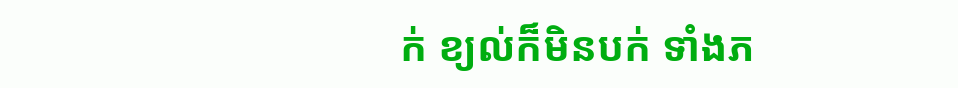ក់ ខ្យល់ក៏មិនបក់ ទាំងភ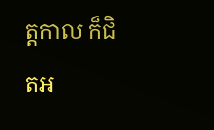ត្តកាល ក៏ជិតអ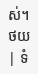ស់។
ថយ | ទំ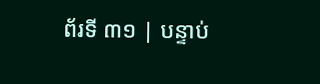ព័រទី ៣១ | បន្ទាប់